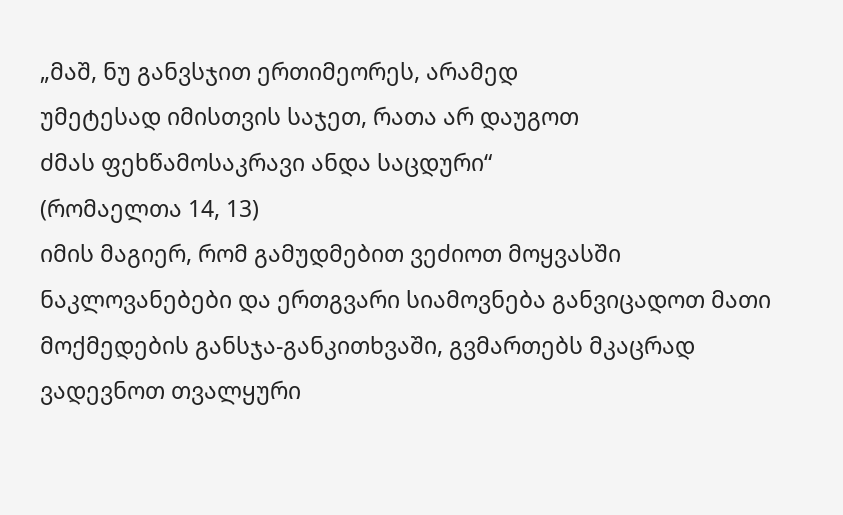„მაშ, ნუ განვსჯით ერთიმეორეს, არამედ
უმეტესად იმისთვის საჯეთ, რათა არ დაუგოთ
ძმას ფეხწამოსაკრავი ანდა საცდური“
(რომაელთა 14, 13)
იმის მაგიერ, რომ გამუდმებით ვეძიოთ მოყვასში ნაკლოვანებები და ერთგვარი სიამოვნება განვიცადოთ მათი მოქმედების განსჯა-განკითხვაში, გვმართებს მკაცრად ვადევნოთ თვალყური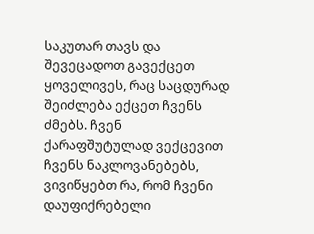საკუთარ თავს და შევეცადოთ გავექცეთ ყოველივეს, რაც საცდურად შეიძლება ექცეთ ჩვენს ძმებს. ჩვენ ქარაფშუტულად ვექცევით ჩვენს ნაკლოვანებებს, ვივიწყებთ რა, რომ ჩვენი დაუფიქრებელი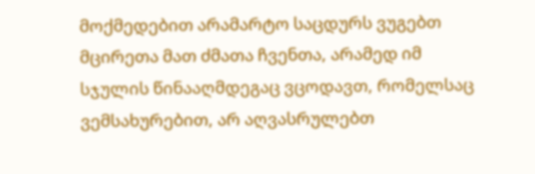მოქმედებით არამარტო საცდურს ვუგებთ მცირეთა მათ ძმათა ჩვენთა, არამედ იმ სჯულის წინააღმდეგაც ვცოდავთ, რომელსაც ვემსახურებით, არ აღვასრულებთ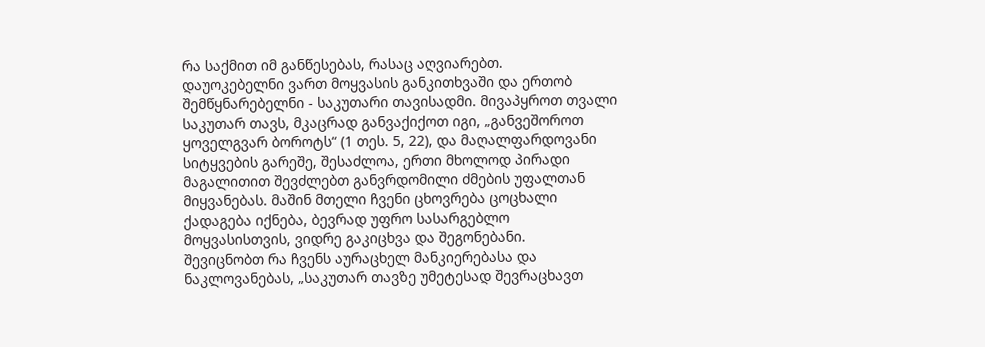რა საქმით იმ განწესებას, რასაც აღვიარებთ.
დაუოკებელნი ვართ მოყვასის განკითხვაში და ერთობ შემწყნარებელნი - საკუთარი თავისადმი. მივაპყროთ თვალი საკუთარ თავს, მკაცრად განვაქიქოთ იგი, „განვეშოროთ ყოველგვარ ბოროტს“ (1 თეს. 5, 22), და მაღალფარდოვანი სიტყვების გარეშე, შესაძლოა, ერთი მხოლოდ პირადი მაგალითით შევძლებთ განვრდომილი ძმების უფალთან მიყვანებას. მაშინ მთელი ჩვენი ცხოვრება ცოცხალი ქადაგება იქნება, ბევრად უფრო სასარგებლო მოყვასისთვის, ვიდრე გაკიცხვა და შეგონებანი.
შევიცნობთ რა ჩვენს აურაცხელ მანკიერებასა და ნაკლოვანებას, „საკუთარ თავზე უმეტესად შევრაცხავთ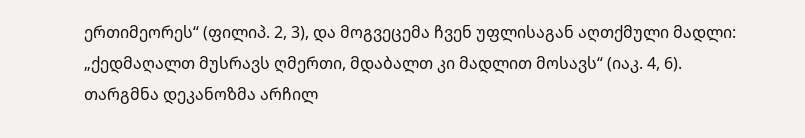ერთიმეორეს“ (ფილიპ. 2, 3), და მოგვეცემა ჩვენ უფლისაგან აღთქმული მადლი: „ქედმაღალთ მუსრავს ღმერთი, მდაბალთ კი მადლით მოსავს“ (იაკ. 4, 6).
თარგმნა დეკანოზმა არჩილ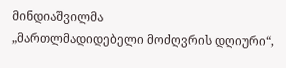მინდიაშვილმა
„მართლმადიდებელი მოძღვრის დღიური“,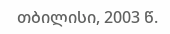თბილისი, 2003 წ.